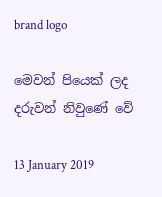brand logo

මෙවන් පියෙක් ලද දරුවන් නිවුණේ වේ

13 January 2019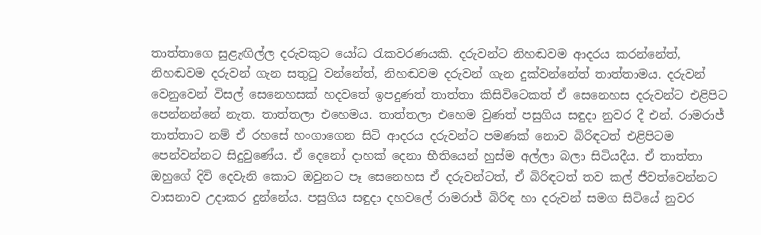තාත්තාගෙ සුළැඟිල්ල දරුවකුට යෝධ රැකවරණයකි. දරුවන්ට නිහඬවම ආදරය කරන්නේත්, නිහඬවම දරුවන් ගැන සතුටු වන්නේත්, නිහඬවම දරුවන් ගැන දුක්වන්නේත් තාත්තාමය. දරුවන් වෙනුවෙන් විසල් සෙනෙහසක් හදවතේ ඉපදුණත් තාත්තා කිසිවිටෙකත් ඒ සෙනෙහස දරුවන්ට එළිපිට පෙන්නන්නේ නැත. තාත්තලා එහෙමය. තාත්තලා එහෙම වුණත් පසුගිය සඳුදා නුවර දී එන්. රාමරාජ් තාත්තාට නම් ඒ රහසේ හංගාගෙන සිටි ආදරය දරුවන්ට පමණක් නොව බිරිඳටත් එළිපිටම පෙන්වන්නට සිදුවුණේය. ඒ දෙනෝ දාහක් දෙනා භීතියෙන් හුස්ම අල්ලා බලා සිටියදීය. ඒ තාත්තා ඔහුගේ දිවි දෙවැනි කොට ඔවුනට පෑ සෙනෙහස ඒ දරුවන්ටත්, ඒ බිරිඳටත් තව කල් ජීවත්වෙන්නට වාසනාව උදාකර දුන්නේය. පසුගිය සඳුදා දහවලේ රාමරාජ් බිරිඳ හා දරුවන් සමග සිටියේ නුවර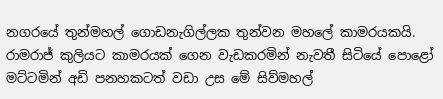නගරයේ තුන්මහල් ගොඩනැගිල්ලක තුන්වන මහලේ කාමරයකයි. රාමරාජ් කුලියට කාමරයක් ගෙන වැඩකරමින් නැවතී සිටියේ පොළෝ මට්ටමින් අඩි පනහකටත් වඩා උස මේ සිව්මහල්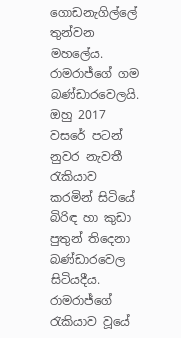ගොඩනැගිල්ලේ තුන්වන මහලේය. රාමරාජ්ගේ ගම බණ්ඩාරවෙලයි. ඔහු 2017 වසරේ පටන් නුවර නැවතී රැකියාව කරමින් සිටියේ බිරිඳ හා කුඩා පුතුන් තිදෙනා බණ්ඩාරවෙල සිටියදීය. රාමරාජ්ගේ රැකියාව වූයේ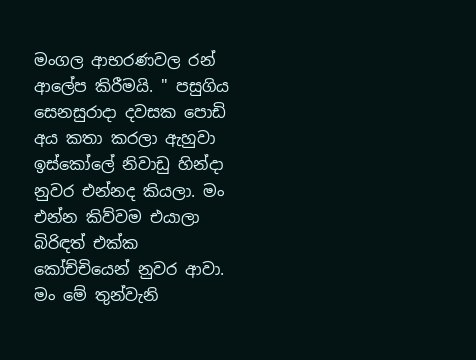මංගල ආභරණවල රන් ආලේප කිරීමයි. " පසුගිය සෙනසුරාදා දවසක පොඩි අය කතා කරලා ඇහුවා ඉස්කෝලේ නිවාඩු හින්දා නුවර එන්නද කියලා. මං එන්න කිව්වම එයාලා බිරිඳත් එක්ක කෝච්චියෙන් නුවර ආවා. මං මේ තුන්වැනි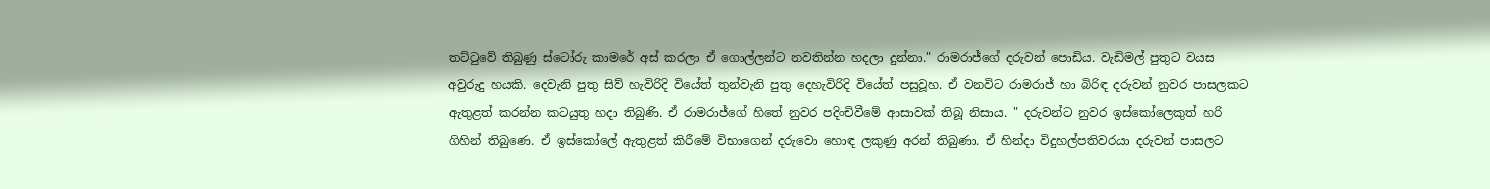තට්ටුවේ තිබුණු ස්ටෝරු කාමරේ අස් කරලා ඒ ගොල්ලන්ට නවතින්න හදලා දුන්නා." රාමරාජ්ගේ දරුවන් පොඩිය. වැඩිමල් පුතුට වයස අවුරුදු හයකි. දෙවැනි පුතු සිව් හැවිරිදි වියේත් තුන්වැනි පුතු දෙහැවිරිදි වියේත් පසුවූහ. ඒ වනවිට රාමරාජ් හා බිරිඳ දරුවන් නුවර පාසලකට ඇතුළත් කරන්න කටයුතු හදා තිබුණි. ඒ රාමරාජ්ගේ හිතේ නුවර පදිංචිවීමේ ආසාවක් තිබූ නිසාය. " දරුවන්ට නුවර ඉස්කෝලෙකුත් හරි ගිහින් තිබුණෙ. ඒ ඉස්කෝලේ ඇතුළත් කිරීමේ විභාගෙන් දරුවො හොඳ ලකුණු අරන් තිබුණා. ඒ හින්දා විදුහල්පතිවරයා දරුවන් පාසලට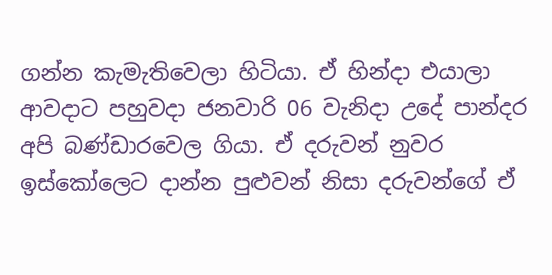ගන්න කැමැතිවෙලා හිටියා. ඒ හින්දා එයාලා ආවදාට පහුවදා ජනවාරි 06 වැනිදා උදේ පාන්දර අපි බණ්ඩාරවෙල ගියා. ඒ දරුවන් නුවර ඉස්කෝලෙට දාන්න පුළුවන් නිසා දරුවන්ගේ ඒ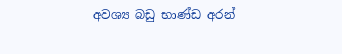අවශ්‍ය බඩු භාණ්ඩ අරන්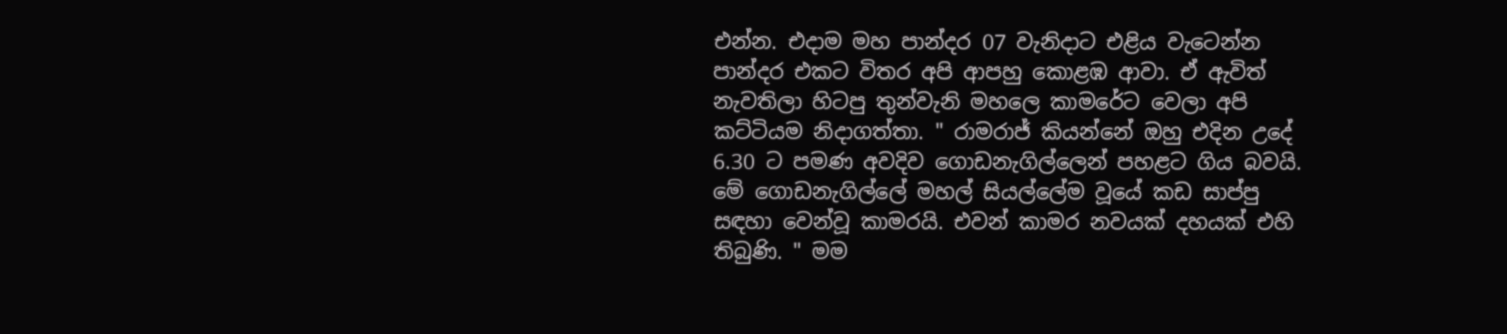එන්න. එදාම මහ පාන්දර 07 වැනිදාට එළිය වැටෙන්න පාන්දර එකට විතර අපි ආපහු කොළඹ ආවා. ඒ ඇවිත් නැවතිලා හිටපු තුන්වැනි මහලෙ කාමරේට වෙලා අපි කට්ටියම නිදාගත්තා. " රාමරාජ් කියන්නේ ඔහු එදින උදේ 6.30 ට පමණ අවදිව ගොඩනැගිල්ලෙන් පහළට ගිය බවයි. මේ ගොඩනැගිල්ලේ මහල් සියල්ලේම වූයේ කඩ සාප්පු සඳහා වෙන්වූ කාමරයි. එවන් කාමර නවයක් දහයක් එහි තිබුණි. " මම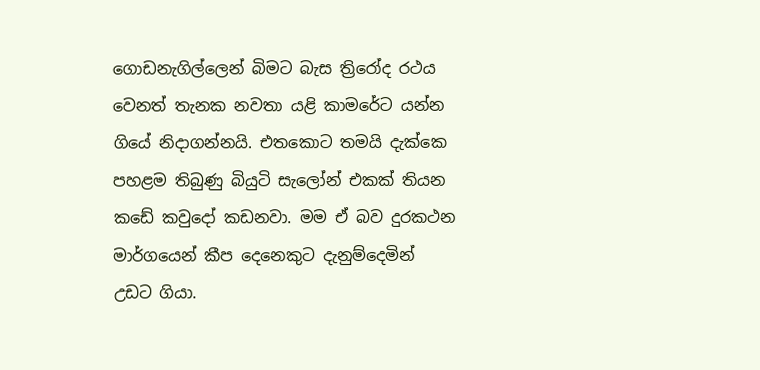ගොඩනැගිල්ලෙන් බිමට බැස ත්‍රිරෝද රථය වෙනත් තැනක නවතා යළි කාමරේට යන්න ගියේ නිදාගන්නයි. එතකොට තමයි දැක්කෙ පහළම තිබුණු බියුටි සැලෝන් එකක් තියන කඩේ කවුදෝ කඩනවා. මම ඒ බව දුරකථන මාර්ගයෙන් කීප දෙනෙකුට දැනුම්දෙමින් උඩට ගියා.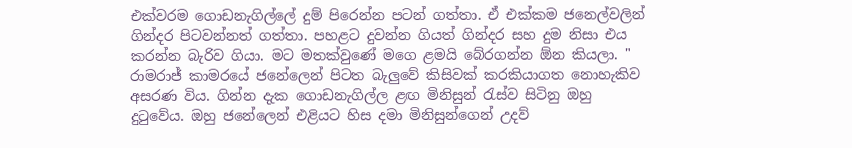එක්වරම ගොඩනැගිල්ලේ දුම් පිරෙන්න පටන් ගත්තා. ඒ එක්කම ජනෙල්වලින් ගින්දර පිටවන්නත් ගත්තා. පහළට දුවන්න ගියත් ගින්දර සහ දුම නිසා එය කරන්න බැරිව ගියා. මට මතක්වුණේ මගෙ ළමයි බේරගන්න ඕන කියලා. " රාමරාජ් කාමරයේ ජනේලෙන් පිටත බැලුවේ කිසිවක් කරකියාගත නොහැකිව අසරණ විය. ගින්න දැක ගොඩනැගිල්ල ළඟ මිනිසුන් රැස්ව සිටිනු ඔහු දුටුවේය. ඔහු ජනේලෙන් එළියට හිස දමා මිනිසුන්ගෙන් උදව්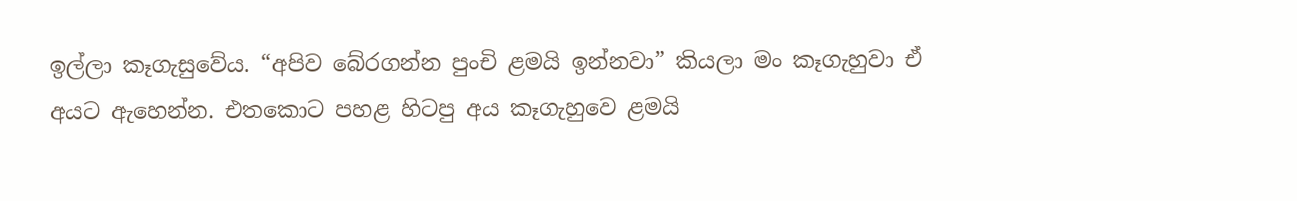ඉල්ලා කෑගැසුවේය. “අපිව බේරගන්න පුංචි ළමයි ඉන්නවා” කියලා මං කෑගැහුවා ඒ අයට ඇහෙන්න. එතකොට පහළ හිටපු අය කෑගැහුවෙ ළමයි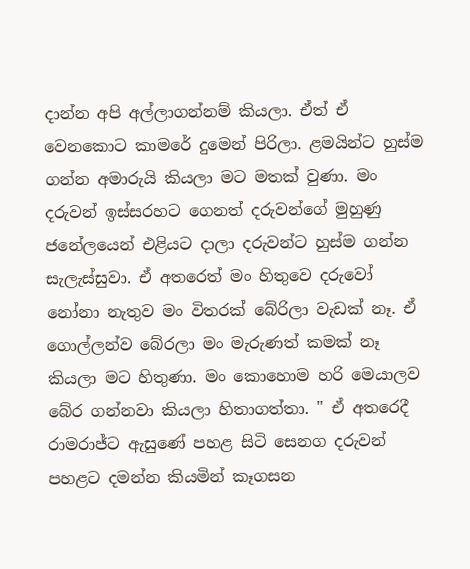දාන්න අපි අල්ලාගන්නම් කියලා. ඒත් ඒ වෙනකොට කාමරේ දුමෙන් පිරිලා. ළමයින්ට හුස්ම ගන්න අමාරුයි කියලා මට මතක් වුණා. මං දරුවන් ඉස්සරහට ගෙනත් දරුවන්ගේ මුහුණු ජනේලයෙන් එළියට දාලා දරුවන්ට හුස්ම ගන්න සැලැස්සුවා. ඒ අතරෙත් මං හිතුවෙ දරුවෝ නෝනා නැතුව මං විතරක් බේරිලා වැඩක් නෑ. ඒ ගොල්ලන්ව බේරලා මං මැරුණත් කමක් නෑ කියලා මට හිතුණා. මං කොහොම හරි මෙයාලව බේර ගන්නවා කියලා හිතාගත්තා. " ඒ අතරෙදී රාමරාජ්ට ඇසුණේ පහළ සිටි සෙනග දරුවන් පහළට දමන්න කියමින් කෑගසන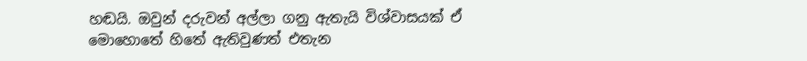හඬයි. ඔවුන් දරුවන් අල්ලා ගනු ඇතැයි විශ්වාසයක් ඒ මොහොතේ හිතේ ඇතිවුණත් එතැන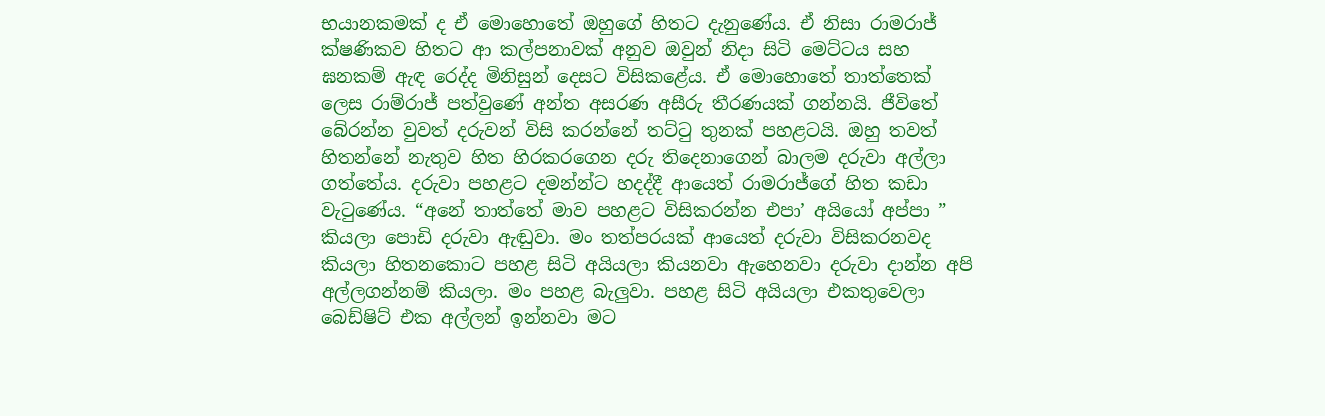භයානකමක් ද ඒ මොහොතේ ඔහුගේ හිතට දැනුණේය. ඒ නිසා රාමරාජ් ක්ෂණිකව හිතට ආ කල්පනාවක් අනුව ඔවුන් නිදා සිටි මෙට්ටය සහ ඝනකම් ඇඳ රෙද්ද මිනිසුන් දෙසට විසිකළේය. ඒ මොහොතේ තාත්තෙක් ලෙස රාම්රාජ් පත්වුණේ අන්ත අසරණ අසීරු තීරණයක් ගන්නයි. ජීවිතේ බේරන්න වුවත් දරුවන් විසි කරන්නේ තට්ටු තුනක් පහළටයි. ඔහු තවත් හිතන්නේ නැතුව හිත හිරකරගෙන දරු තිදෙනාගෙන් බාලම දරුවා අල්ලා ගත්තේය. දරුවා පහළට දමන්න්ට හදද්දී ආයෙත් රාමරාජ්ගේ හිත කඩා වැටුණේය. “අනේ තාත්තේ මාව පහළට විසිකරන්න එපා’ අයියෝ අප්පා ” කියලා පොඩි දරුවා ඇඬුවා. මං තත්පරයක් ආයෙත් දරුවා විසිකරනවද කියලා හිතනකොට පහළ සිටි අයියලා කියනවා ඇහෙනවා දරුවා දාන්න අපි අල්ලගන්නම් කියලා. මං පහළ බැලුවා. පහළ සිටි අයියලා එකතුවෙලා බෙඩ්ෂිට් එක අල්ලන් ඉන්නවා මට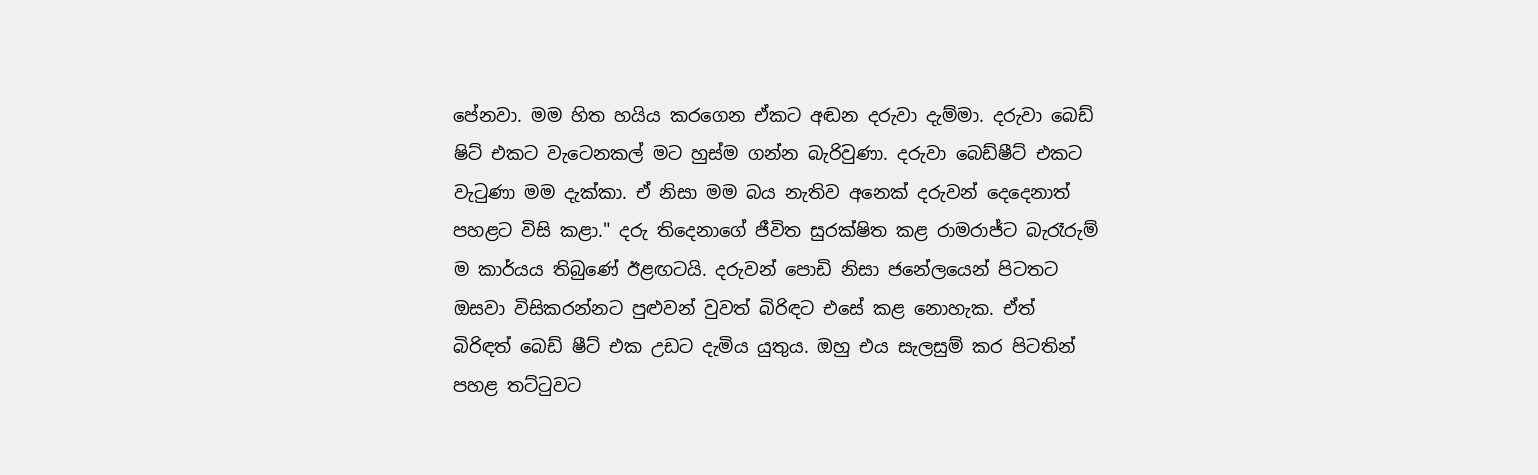පේනවා. මම හිත හයිය කරගෙන ඒකට අඬන දරුවා දැම්මා. දරුවා බෙඩ් ෂිට් එකට වැටෙනකල් මට හුස්ම ගන්න බැරිවුණා. දරුවා බෙඩ්ෂීට් එකට වැටුණා මම දැක්කා. ඒ නිසා මම බය නැතිව අනෙක් දරුවන් දෙදෙනාත් පහළට විසි කළා." දරු තිදෙනාගේ ජීවිත සුරක්ෂිත කළ රාමරාජ්ට බැරෑරුම් ම කාර්යය තිබුණේ ඊළඟටයි. දරුවන් පොඩි නිසා ජනේලයෙන් පිටතට ඔසවා විසිකරන්නට පුළුවන් වුවත් බිරිඳට එසේ කළ නොහැක. ඒත් බිරිඳත් බෙඩ් ෂීට් එක උඩට දැමිය යුතුය. ඔහු එය සැලසුම් කර පිටතින් පහළ තට්ටුවට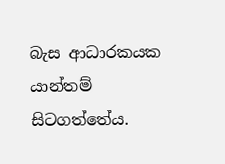බැස ආධාරකයක යාන්තම් සිටගත්තේය.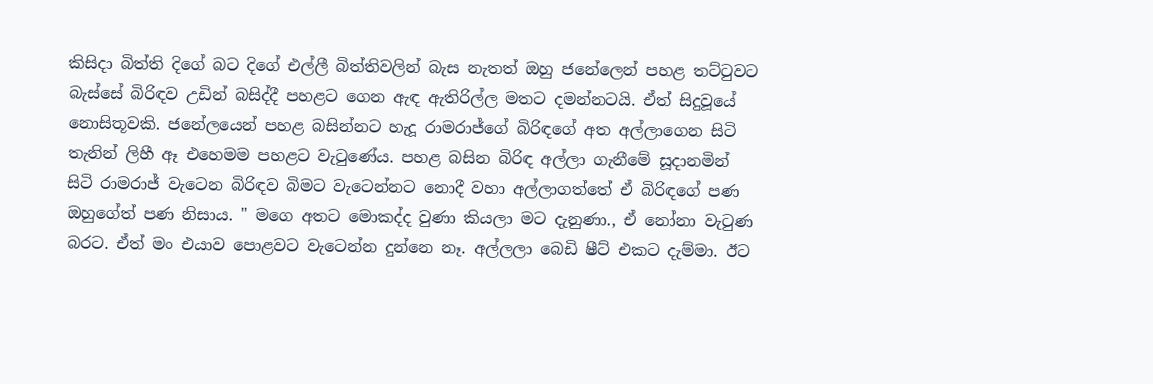කිසිදා බිත්ති දිගේ බට දිගේ එල්ලී බිත්තිවලින් බැස නැතත් ඔහු ජනේලෙන් පහළ තට්ටුවට බැස්සේ බිරිඳව උඩින් බසිද්දී පහළට ගෙන ඇඳ ඇතිරිල්ල මතට දමන්නටයි. ඒත් සිදුවූයේ නොසිතූවකි. ජනේලයෙන් පහළ බසින්නට හැදූ රාමරාජ්ගේ බිරිඳගේ අත අල්ලාගෙන සිටි තැනින් ලිහී ඈ එහෙමම පහළට වැටුණේය. පහළ බසින බිරිඳ අල්ලා ගැනීමේ සූදානමින් සිටි රාමරාජ් වැටෙන බිරිඳව බිමට වැටෙන්නට නොදී වහා අල්ලාගත්තේ ඒ බිරිඳගේ පණ ඔහුගේත් පණ නිසාය. " මගෙ අතට මොකද්ද වුණා කියලා මට දැනුණා., ඒ නෝනා වැටුණ බරට. ඒත් මං එයාව පොළවට වැටෙන්න දුන්නෙ නෑ. අල්ලලා බෙඩි ෂීට් එකට දැම්මා. ඊට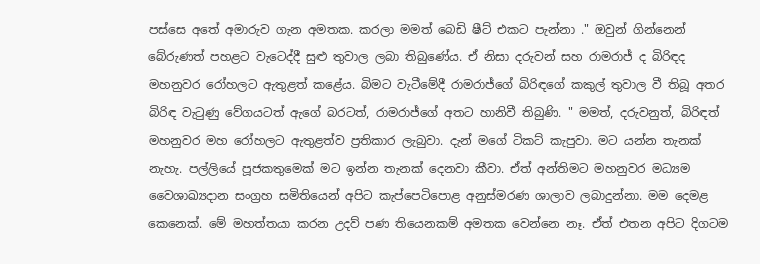පස්සෙ අතේ අමාරුව ගැන අමතක. කරලා මමත් බෙඩි ෂීට් එකට පැන්නා ." ඔවුන් ගින්නෙන් බේරුණත් පහළට වැටෙද්දී සුළු තුවාල ලබා තිබුණේය. ඒ නිසා දරුවන් සහ රාමරාජ් ද බිරිඳද මහනුවර රෝහලට ඇතුළත් කළේය. බිමට වැටීමේදී රාමරාජ්ගේ බිරිඳගේ කකුල් තුවාල වී තිබූ අතර බිරිඳ වැටුණු වේගයටත් ඇගේ බරටත්, රාමරාජ්ගේ අතට හානිවී තිබුණි. " මමත්, දරුවනුත්, බිරිඳත් මහනුවර මහ රෝහලට ඇතුළත්ව ප්‍රතිකාර ලැබුවා. දැන් මගේ ටිකට් කැපුවා. මට යන්න තැනක් නැහැ. පල්ලියේ පූජකතුමෙක් මට ඉන්න තැනක් දෙනවා කීවා. ඒත් අන්තිමට මහනුවර මධ්‍යම වෛශාඛ්‍යදාන සංග්‍රහ සමිතියෙන් අපිට කැප්පෙටිපොළ අනුස්මරණ ශාලාව ලබාදුන්නා. මම දෙමළ කෙනෙක්. මේ මහත්තයා කරන උදව් පණ තියෙනකම් අමතක වෙන්නෙ නෑ. ඒත් එතන අපිට දිගටම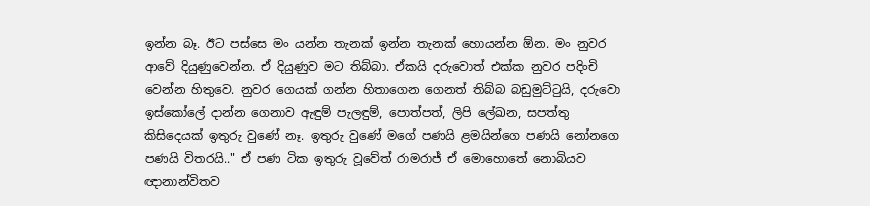ඉන්න බෑ. ඊට පස්සෙ මං යන්න තැනක් ඉන්න තැනක් හොයන්න ඕන. මං නුවර ආවේ දියුණුවෙන්න. ඒ දියුණුව මට තිබ්බා. ඒකයි දරුවොත් එක්ක නුවර පදිංචි වෙන්න හිතුවෙ. නුවර ගෙයක් ගන්න හිතාගෙන ගෙනත් තිබ්බ බඩුමුට්ටුයි, දරුවො ඉස්කෝලේ දාන්න ගෙනාව ඇඳුම් පැලඳුම්, පොත්පත්, ලිපි ලේඛන, සපත්තු කිසිදෙයක් ඉතුරු වුණේ නෑ. ඉතුරු වුණේ මගේ පණයි ළමයින්ගෙ පණයි නෝනගෙ පණයි විතරයි.." ඒ පණ ටික ඉතුරු වූවේත් රාමරාජ් ඒ මොහොතේ නොබියව ඥානාන්විතව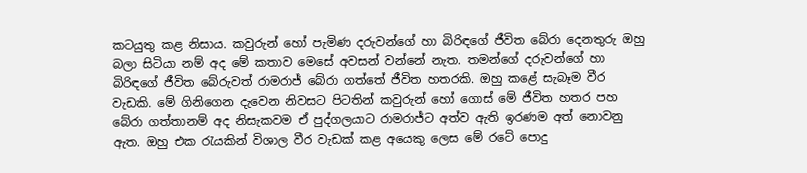කටයුතු කළ නිසාය. කවුරුන් හෝ පැමිණ දරුවන්ගේ හා බිරිඳගේ ජීවිත බේරා දෙනතුරු ඔහු බලා සිටියා නම් අද මේ කතාව මෙසේ අවසන් වන්නේ නැත. තමන්ගේ දරුවන්ගේ හා බිරිඳගේ ජීවිත බේරුවත් රාමරාජ් බේරා ගත්තේ ජීවිත හතරකි. ඔහු කළේ සැබෑම වීර වැඩකි. මේ ගිනිගෙන දැවෙන නිවසට පිටතින් කවුරුන් හෝ ගොස් මේ ජීවිත හතර පහ බේරා ගත්තානම් අද නිසැකවම ඒ පුද්ගලයාට රාමරාජ්ට අත්ව ඇති ඉරණම අත් නොවනු ඇත. ඔහු එක රැයකින් විශාල වීර වැඩක් කළ අයෙකු ලෙස මේ රටේ පොදු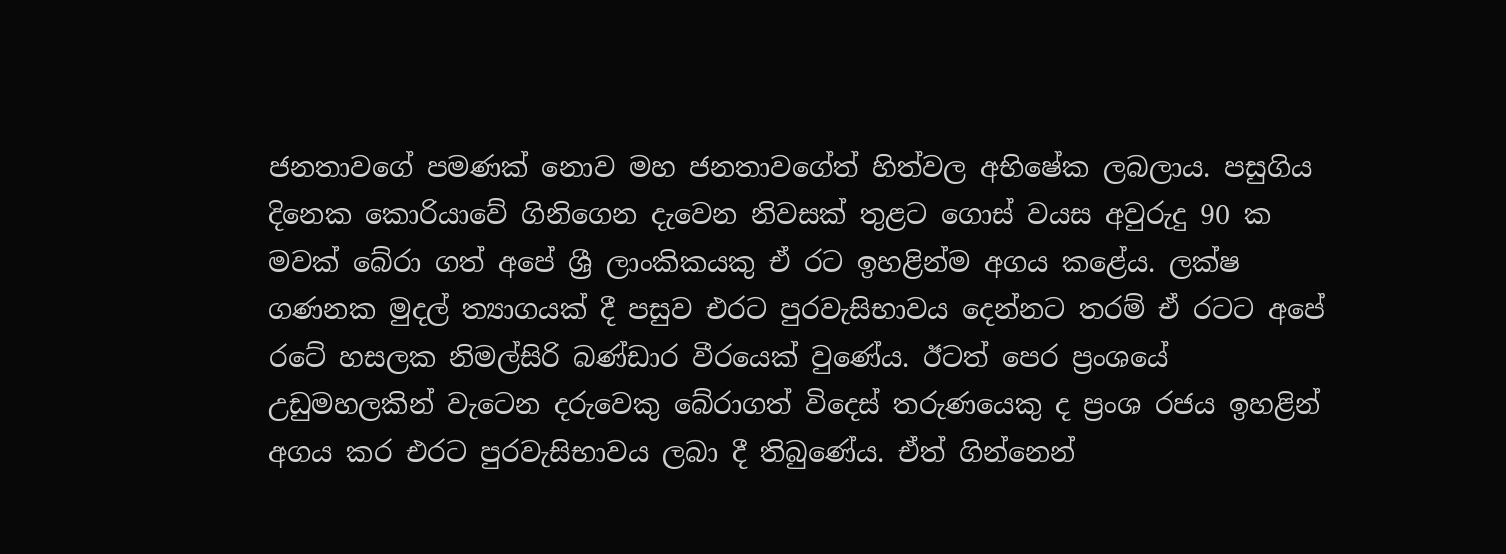ජනතාවගේ පමණක් නොව මහ ජනතාවගේත් හිත්වල අභිෂේක ලබලාය. පසුගිය දිනෙක කොරියාවේ ගිනිගෙන දැවෙන නිවසක් තුළට ගොස් වයස අවුරුදු 90 ක මවක් බේරා ගත් අපේ ශ්‍රී ලාංකිකයකු ඒ රට ඉහළින්ම අගය කළේය. ලක්ෂ ගණනක මුදල් ත්‍යාගයක් දී පසුව එරට පුරවැසිභාවය දෙන්නට තරම් ඒ රටට අපේ රටේ හසලක නිමල්සිරි බණ්ඩාර වීරයෙක් වුණේය. ඊටත් පෙර ප්‍රංශයේ උඩුමහලකින් වැටෙන දරුවෙකු බේරාගත් විදෙස් තරුණයෙකු ද ප්‍රංශ රජය ඉහළින් අගය කර එරට පුරවැසිභාවය ලබා දී තිබුණේය. ඒත් ගින්නෙන්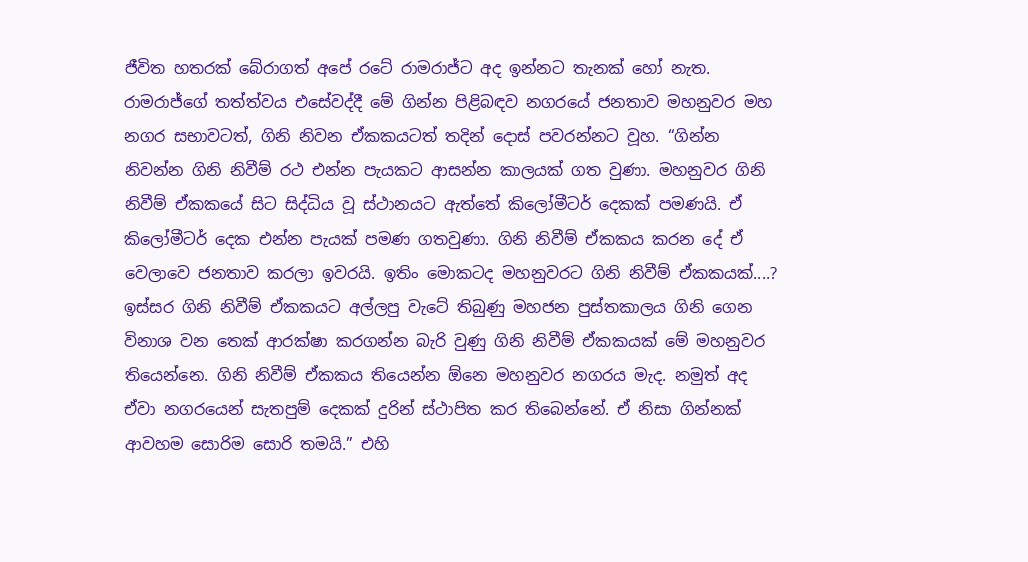ජීවිත හතරක් බේරාගත් අපේ රටේ රාමරාජ්ට අද ඉන්නට තැනක් හෝ නැත. රාමරාජ්ගේ තත්ත්වය එසේවද්දී මේ ගින්න පිළිබඳව නගරයේ ජනතාව මහනුවර මහ නගර සභාවටත්, ගිනි නිවන ඒකකයටත් තදින් දොස් පවරන්නට වූහ. “ගින්න නිවන්න ගිනි නිවීම් රථ එන්න පැයකට ආසන්න කාලයක් ගත වුණා. මහනුවර ගිනි නිවීම් ඒකකයේ සිට සිද්ධිය වූ ස්ථානයට ඇත්තේ කිලෝමීටර් දෙකක් පමණයි. ඒ කිලෝමීටර් දෙක එන්න පැයක් පමණ ගතවුණා. ගිනි නිවීම් ඒකකය කරන දේ ඒ වෙලාවෙ ජනතාව කරලා ඉවරයි. ඉතිං මොකටද මහනුවරට ගිනි නිවීම් ඒකකයක්....? ඉස්සර ගිනි නිවීම් ඒකකයට අල්ලපු වැටේ තිබුණු මහජන පුස්තකාලය ගිනි ගෙන විනාශ වන තෙක් ආරක්ෂා කරගන්න බැරි වුණු ගිනි නිවීම් ඒකකයක් මේ මහනුවර තියෙන්නෙ. ගිනි නිවීම් ඒකකය තියෙන්න ඕනෙ මහනුවර නගරය මැද. නමුත් අද ඒවා නගරයෙන් සැතපුම් දෙකක් දුරින් ස්ථාපිත කර තිබෙන්නේ. ඒ නිසා ගින්නක් ආවහම සොරිම සොරි තමයි.” එහි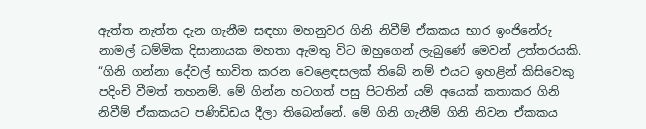ඇත්ත නැත්ත දැන ගැනීම සඳහා මහනුවර ගිනි නිවීම් ඒකකය භාර ඉංජිනේරු නාමල් ධම්මික දිසානායක මහතා ඇමතු විට ඔහුගෙන් ලැබුණේ මෙවන් උත්තරයකි. “ගිනි ගන්නා දේවල් භාවිත කරන වෙළෙඳසලක් තිබේ නම් එයට ඉහළින් කිසිවෙකු පදිංචි වීමත් තහනම්. මේ ගින්න හටගත් පසු පිටතින් යම් අයෙක් කතාකර ගිනි නිවීම් ඒකකයට පණිඩිඩය දීලා තිබෙන්නේ. මේ ගිනි ගැනීම් ගිනි නිවන ඒකකය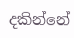දකින්නේ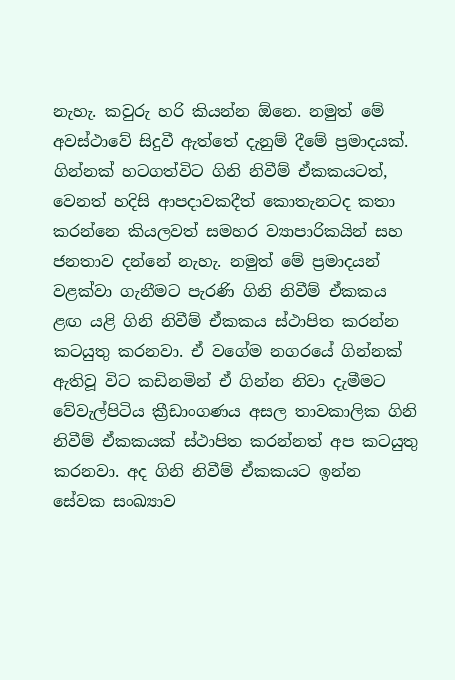නැහැ. කවුරු හරි කියන්න ඕනෙ. නමුත් මේ අවස්ථාවේ සිදුවී ඇත්තේ දැනුම් දීමේ ප්‍රමාදයක්. ගින්නක් හටගත්විට ගිනි නිවීම් ඒකකයටත්, වෙනත් හදිසි ආපදාවකදීත් කොතැනටද කතා කරන්නෙ කියලවත් සමහර ව්‍යාපාරිකයින් සහ ජනතාව දන්නේ නැහැ. නමුත් මේ ප්‍රමාදයන් වළක්වා ගැනීමට පැරණි ගිනි නිවීම් ඒකකය ළඟ යළි ගිනි නිවීම් ඒකකය ස්ථාපිත කරන්න කටයුතු කරනවා. ඒ වගේම නගරයේ ගින්නක් ඇතිවූ විට කඩිනමින් ඒ ගින්න නිවා දැමීමට වේවැල්පිටිය ක්‍රීඩාංගණය අසල තාවකාලික ගිනි නිවීම් ඒකකයක් ස්ථාපිත කරන්නත් අප කටයුතු කරනවා. අද ගිනි නිවීම් ඒකකයට ඉන්න සේවක සංඛ්‍යාව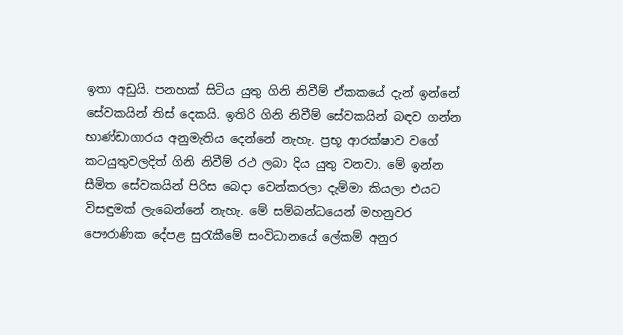ඉතා අඩුයි. පනහක් සිටිය යුතු ගිනි නිවීම් ඒකකයේ දැන් ඉන්නේ සේවකයින් තිස් දෙකයි. ඉතිරි ගිනි නිවීම් සේවකයින් බඳව ගන්න භාණ්ඩාගාරය අනුමැතිය දෙන්නේ නැහැ. ප්‍රභූ ආරක්ෂාව වගේ කටයුතුවලදිත් ගිනි නිවීම් රථ ලබා දිය යුතු වනවා. මේ ඉන්න සීමිත සේවකයින් පිරිස බෙදා වෙන්කරලා දැම්මා කියලා එයට විසඳුමක් ලැබෙන්නේ නැහැ. මේ සම්බන්ධයෙන් මහනුවර පෞරාණික දේපළ සුරැකීමේ සංවිධානයේ ලේකම් අනුර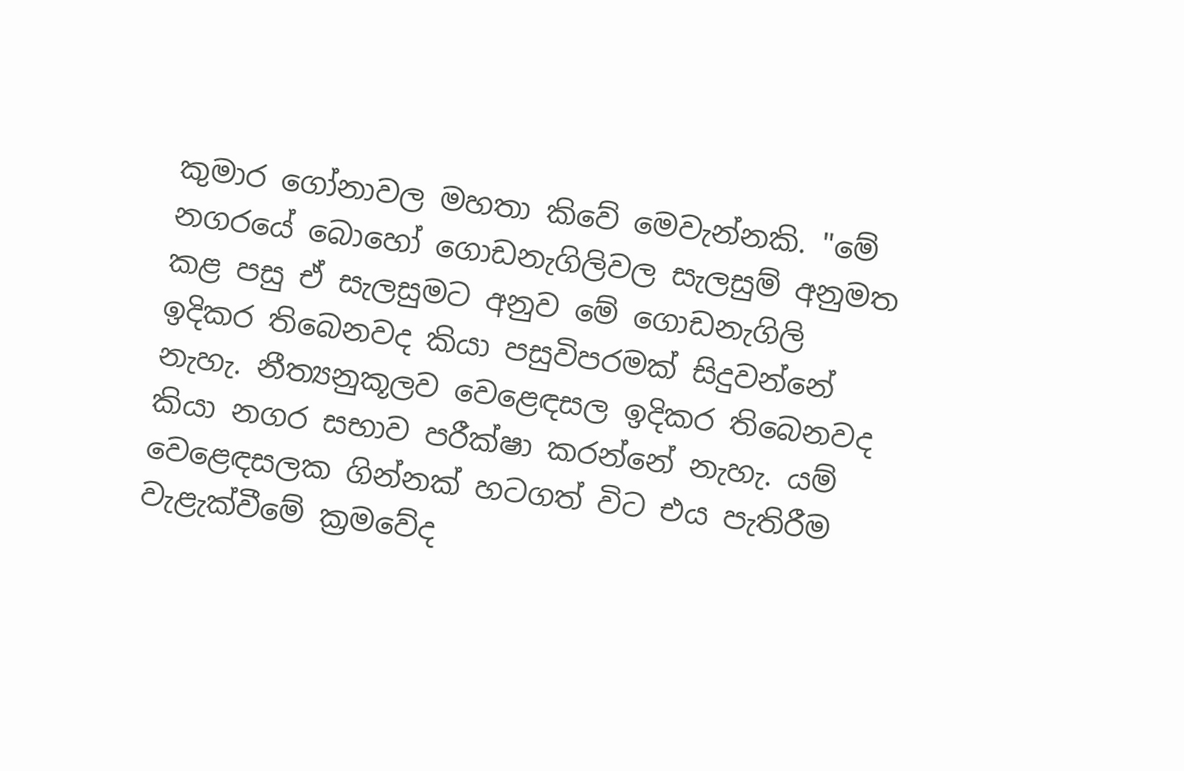කුමාර ගෝනාවල මහතා කිවේ මෙවැන්නකි. "මේ නගරයේ බොහෝ ගොඩනැගිලිවල සැලසුම් අනුමත කළ පසු ඒ සැලසුමට අනුව මේ ගොඩනැගිලි ඉදිකර තිබෙනවද කියා පසුවිපරමක් සිදුවන්නේ නැහැ. නීත්‍යනුකූලව වෙළෙඳසල ඉදිකර තිබෙනවද කියා නගර සභාව පරීක්ෂා කරන්නේ නැහැ. යම් වෙළෙඳසලක ගින්නක් හටගත් විට එය පැතිරීම වැළැක්වීමේ ක්‍රමවේද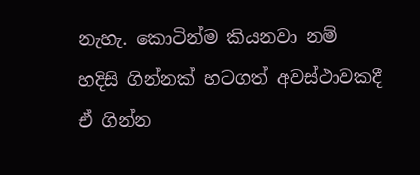නැහැ. කොටින්ම කියනවා නම් හදිසි ගින්නක් හටගත් අවස්ථාවකදී ඒ ගින්න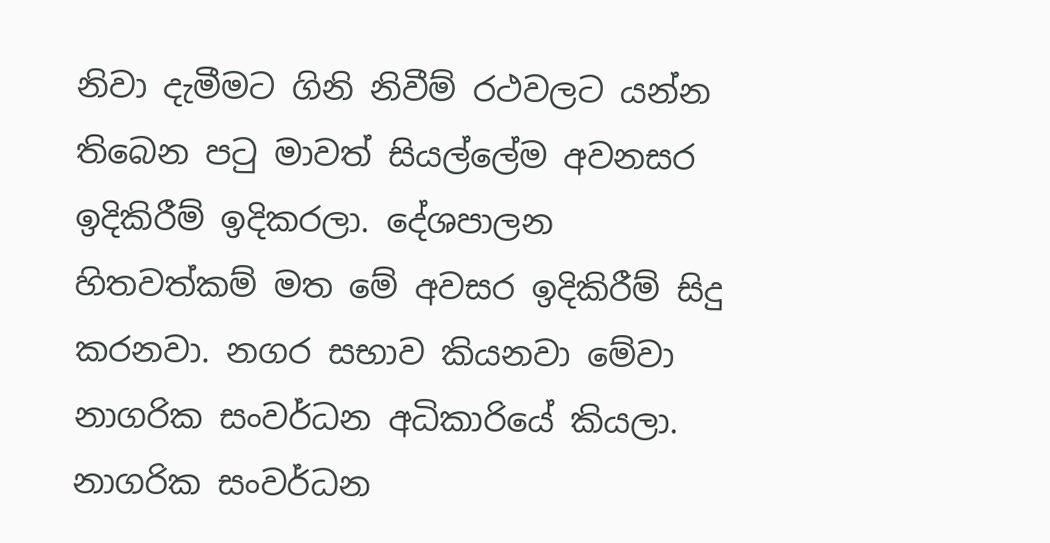නිවා දැමීමට ගිනි නිවීම් රථවලට යන්න තිබෙන පටු මාවත් සියල්ලේම අවනසර ඉදිකිරීම් ඉදිකරලා. දේශපාලන හිතවත්කම් මත මේ අවසර ඉදිකිරීම් සිදු කරනවා. නගර සභාව කියනවා මේවා නාගරික සංවර්ධන අධිකාරියේ කියලා. නාගරික සංවර්ධන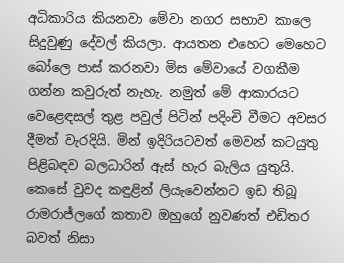අධිකාරිය කියනවා මේවා නගර සභාව කාලෙ සිදුවුණු දේවල් කියලා. ආයතන එහෙට මෙහෙට බෝලෙ පාස් කරනවා මිස මේවායේ වගකීම ගන්න කවුරුත් නැහැ. නමුත් මේ ආකාරයට වෙළෙඳසල් තුළ පවුල් පිටින් පදිංචි වීමට අවසර දීමත් වැරදියි. මින් ඉදිරියටවත් මෙවන් කටයුතු පිළිබඳව බලධාරින් ඇස් හැර බැලිය යුතුයි. කෙසේ වුවද කඳුළින් ලියැවෙන්නට ඉඩ තිබූ රාමරාජ්ලගේ කතාව ඔහුගේ නුවණත් එඩිතර බවත් නිසා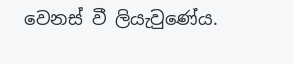වෙනස් වී ලියැවුණේය.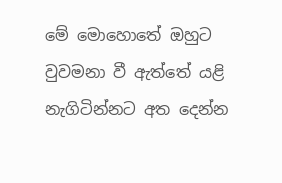මේ මොහොතේ ඔහුට වුවමනා වී ඇත්තේ යළි නැගිටින්නට අත දෙන්න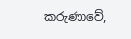කරුණාවේ,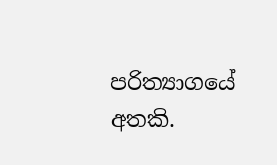පරිත්‍යාගයේ අතකි.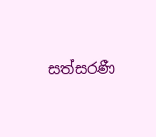සත්සරණී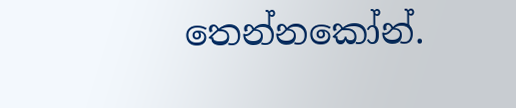තෙන්නකෝන්.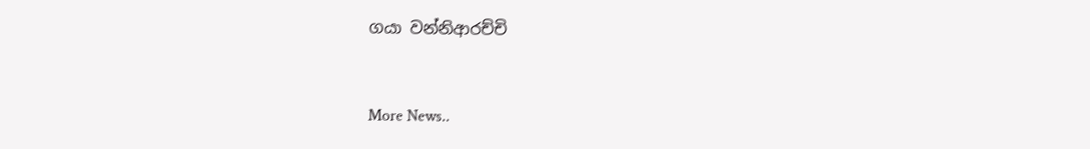ගයා වන්නිආරච්චි


More News..